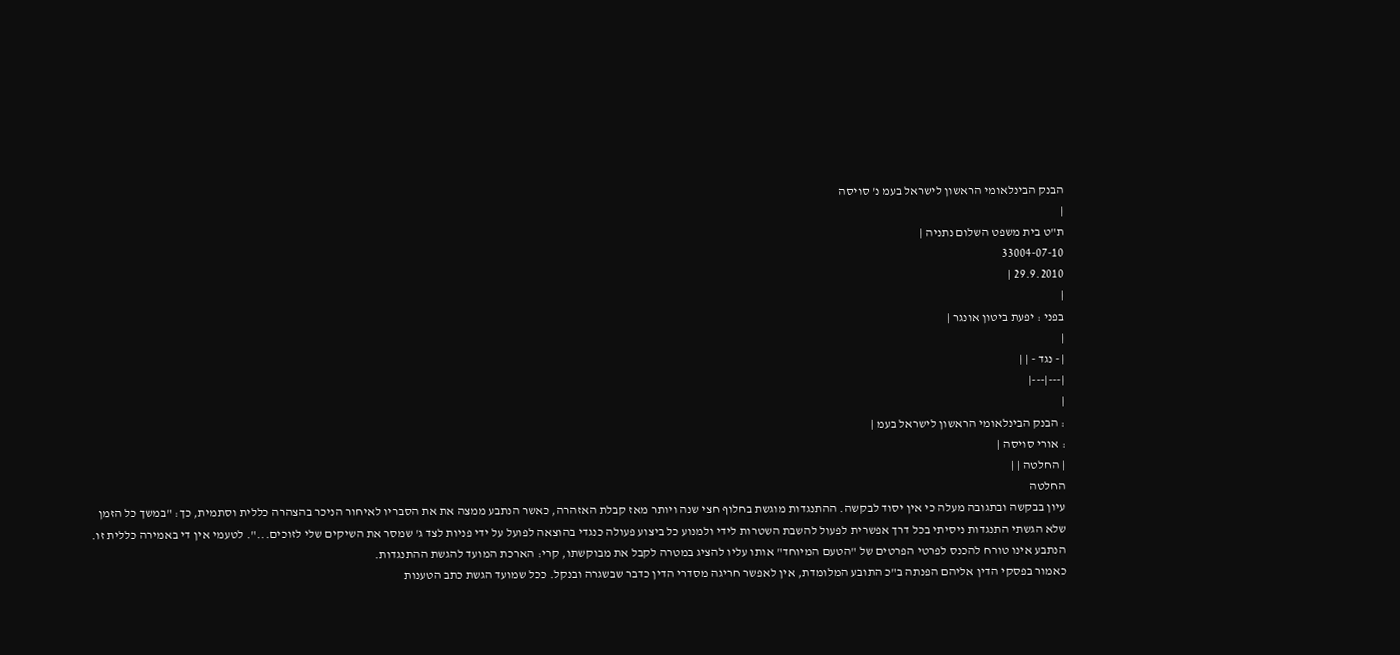הבנק הבינלאומי הראשון לישראל בעמ נ' סויסה
|
ת"ט בית משפט השלום נתניה |
33004-07-10
29.9.2010 |
|
בפני : יפעת ביטון אונגר |
|
| - נגד - | |
|---|---|
|
: הבנק הבינלאומי הראשון לישראל בעמ |
: אורי סויסה |
| החלטה | |
החלטה
עיון בבקשה ובתגובה מעלה כי אין יסוד לבקשה. ההתנגדות מוגשת בחלוף חצי שנה ויותר מאז קבלת האזהרה, כאשר הנתבע ממצה את את הסבריו לאיחור הניכר בהצהרה כללית וסתמית, כך: "במשך כל הזמן שלא הגשתי התנגדות ניסיתי בכל דרך אפשרית לפעול להשבת השטרות לידי ולמנוע כל ביצוע פעולה כנגדי בהוצאה לפועל על ידי פניות לצד ג' שמסר את השיקים שלי לזוכים...". לטעמי אין די באמירה כללית זו. הנתבע אינו טורח להכנס לפרטי הפרטים של "הטעם המיוחד" אותו עליו להציג במטרה לקבל את מבוקשתו, קרי: הארכת המועד להגשת ההתנגדות.
כאמור בפסקי הדין אליהם הפנתה ב"כ התובע המלומדת, אין לאפשר חריגה מסדרי הדין כדבר שבשגרה ובנקל. ככל שמועד הגשת כתב הטענות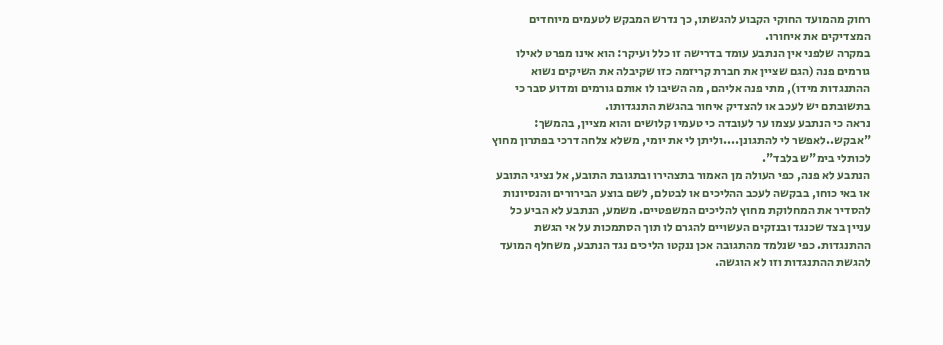רחוק מהמועד החוקי הקבוע להגשתו, כך נדרש המבקש לטעמים מיוחדים המצדיקים את איחורו.
במקרה שלפני אין הנתבע עומד בדרישה זו כלל ועיקר: הוא אינו מפרט לאילו גורמים פנה (הגם שציין את חברת קריזמה כזו שקיבלה את השיקים נשוא ההתנגדות מידו), מתי פנה אליהם, מה השיבו לו אותם גורמים ומדוע סבר כי בתשובתם יש לעכב או להצדיק איחור בהגשת התנגדותו.
נראה כי הנתבע עצמו ער לעובדה כי טעמיו קלושים והוא מציין, בהמשך: "אבקש..לאפשר לי להתגונן....וליתן לי את יומי, משלא צלחה דרכי בפתרון מחוץ לכותלי בימ"ש בלבד".
הנתבע לא פנה, כפי העולה מן האמור בתצהירו ובתגובת התובע, אל נציגי התובע או באי כוחו, בבקשה לעכב ההליכים או לבטלם, לשם בוצע הבירורים והנסיונות להסדיר את המחלוקת מחוץ להליכים המשפטיים. משמע, הנתבע לא הביע כל עניין בצד שכנגד ובנזקים העשויים להגרם לו תוך הסתמכות על אי הגשת ההתנגדות. כפי שנלמד מהתגובה אכן ננקטו הליכים נגד הנתבע, משחלף המועד להגשת ההתנגדות וזו לא הוגשה.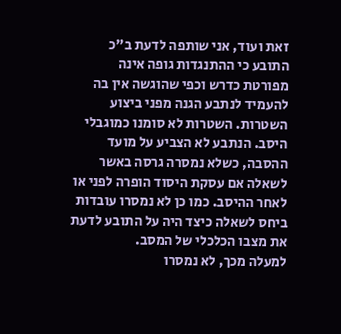זאת ועוד, אני שותפה לדעת ב"כ התובע כי ההתנגדות גופה אינה מפורטת כדרש וכפי שהוגשה אין בה להעמיד לנתבע הגנה מפני ביצוע השטרות. השטרות לא סומנו כמוגבלי היסב. הנתבע לא הצביע על מועד ההסבה, כשלא נמסרה גרסה באשר לשאלה אם עסקת היסוד הופרה לפני או לאחר ההיסב. כמו כן לא נמסרו עובדות ביחס לשאלה כיצד היה על התובע לדעת את מצבו הכלכלי של המסב.
למעלה מכך, לא נמסרו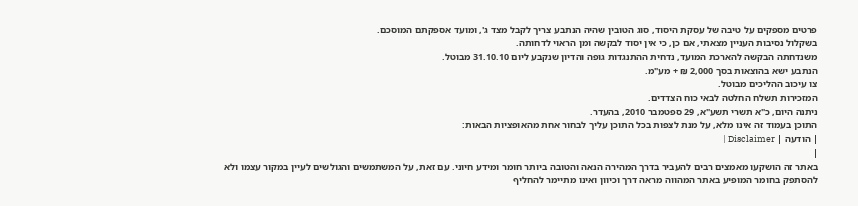פרטים מספקים על טיבה של עסקת היסוד, סוג הטובין שהיה הנתבע צריך לקבל מצד ג', ומועד אספקתם המוסכם.
בשקלול נסיבות העניין מצאתי, אם כן, כי אין יסוד לבקשה ומן הראוי לדחותה.
משנדחתה הבקשה להארכת המועד, נדחית ההתנגדות גופה והדיון שנקבע ליום 31.10.10 מבוטל.
הנתבע ישא בהוצאות בסך 2,000 ₪ + מע"מ.
צו עיכוב ההליכים מבוטל.
המזכירות תשלח החלטה לבאי כוח הצדדים.
ניתנה היום, כ"א תשרי תשע"א, 29 ספטמבר 2010, בהעדר.
התוכן בעמוד זה אינו מלא, על מנת לצפות בכל התוכן עליך לבחור אחת מהאופציות הבאות:
| הודעה | Disclaimer |
|
באתר זה הושקעו מאמצים רבים להעביר בדרך המהירה הנאה והטובה ביותר חומר ומידע חיוני. עם זאת, על המשתמשים והגולשים לעיין במקור עצמו ולא להסתפק בחומר המופיע באתר המהווה מראה דרך וכיוון ואינו מתיימר להחליף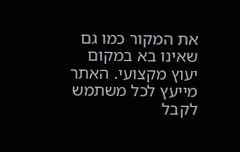את המקור כמו גם שאינו בא במקום יעוץ מקצועי. האתר מייעץ לכל משתמש לקבל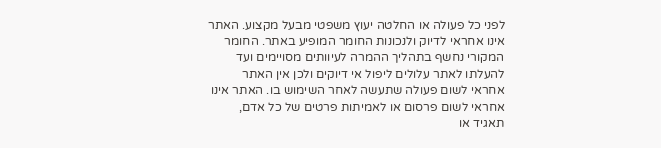לפני כל פעולה או החלטה יעוץ משפטי מבעל מקצוע. האתר אינו אחראי לדיוק ולנכונות החומר המופיע באתר. החומר המקורי נחשף בתהליך ההמרה לעיוותים מסויימים ועד להעלתו לאתר עלולים ליפול אי דיוקים ולכן אין האתר אחראי לשום פעולה שתעשה לאחר השימוש בו. האתר אינו אחראי לשום פרסום או לאמיתות פרטים של כל אדם, תאגיד או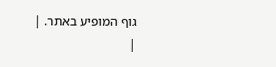גוף המופיע באתר. |
|